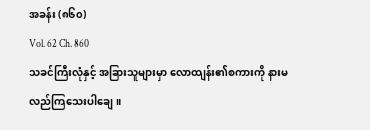အခန်း (၈၆၀)
Vol. 62 Ch. 860
သခင်ကြီးလုံနှင့် အခြားသူများမှာ လောထျန်း၏စကားကို နားမလည်ကြသေးပါချေ။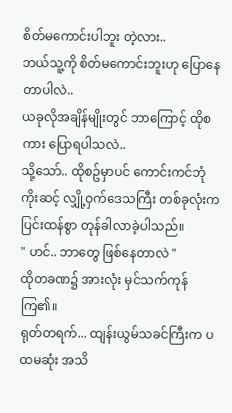စိတ်မကောင်းပါဘူး တဲ့လား..
ဘယ်သူ့ကို စိတ်မကောင်းဘူးဟု ပြောနေတာပါလဲ..
ယခုလိုအချိန်မျိုးတွင် ဘာကြောင့် ထိုစကား ပြောရပါသလဲ..
သို့သော်.. ထိုစဥ်မှာပင် ကောင်းကင်ဘုံကိုးဆင့် လျှို့ဝှက်ဒေသကြီး တစ်ခုလုံးက ပြင်းထန်စွာ တုန်ခါလာခဲ့ပါသည်။
" ဟင်.. ဘာတွေ ဖြစ်နေတာလဲ "
ထိုတခဏ၌ အားလုံး မှင်သက်ကုန်ကြ၏။
ရုတ်တရက်... ထျန်းယွမ်သခင်ကြီးက ပထမဆုံး အသိ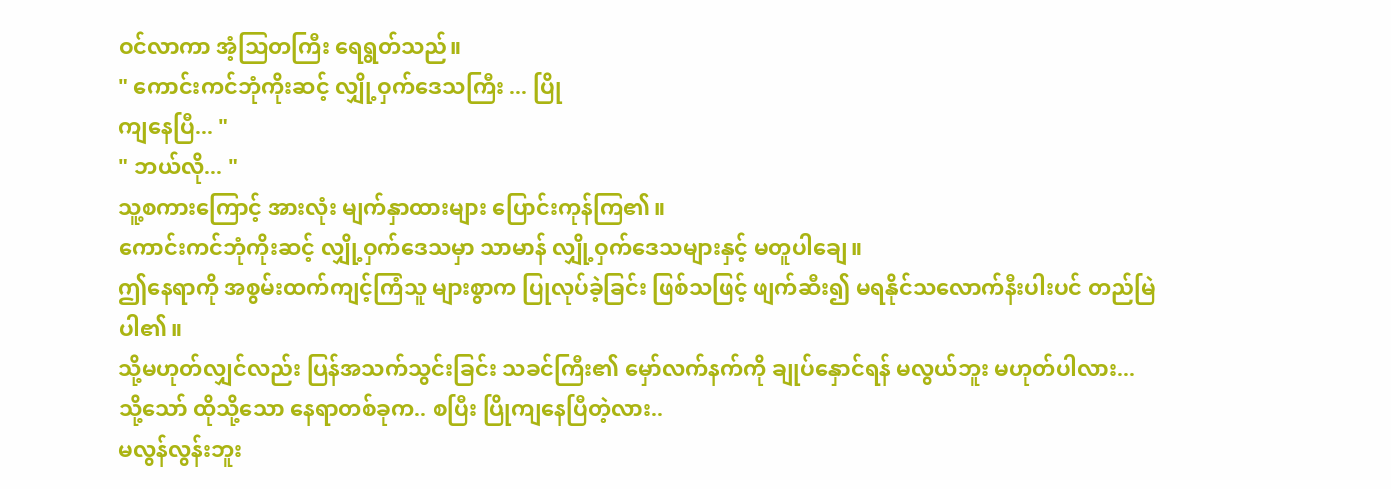ဝင်လာကာ အံ့သြတကြီး ရေရွတ်သည်။
" ကောင်းကင်ဘုံကိုးဆင့် လျှို့ဝှက်ဒေသကြီး ... ပြို
ကျနေပြီ... "
" ဘယ်လို... "
သူ့စကားကြောင့် အားလုံး မျက်နှာထားများ ပြောင်းကုန်ကြ၏။
ကောင်းကင်ဘုံကိုးဆင့် လျှို့ဝှက်ဒေသမှာ သာမာန် လျှို့ဝှက်ဒေသများနှင့် မတူပါချေ။
ဤနေရာကို အစွမ်းထက်ကျင့်ကြံသူ များစွာက ပြုလုပ်ခဲ့ခြင်း ဖြစ်သဖြင့် ဖျက်ဆီး၍ မရနိုင်သလောက်နီးပါးပင် တည်မြဲပါ၏။
သို့မဟုတ်လျှင်လည်း ပြန်အသက်သွင်းခြင်း သခင်ကြီး၏ မှော်လက်နက်ကို ချုပ်နှောင်ရန် မလွယ်ဘူး မဟုတ်ပါလား...
သို့သော် ထိုသို့သော နေရာတစ်ခုက.. စပြီး ပြိုကျနေပြီတဲ့လား..
မလွန်လွန်းဘူး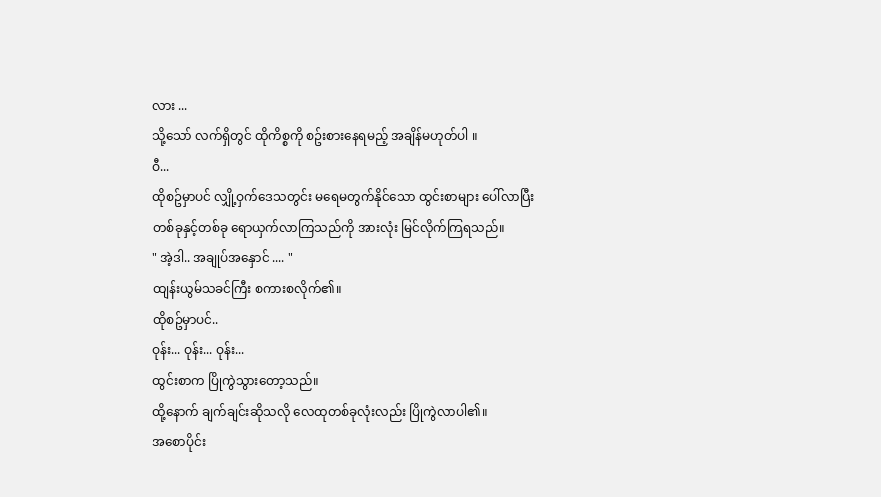လား ...
သို့သော် လက်ရှိတွင် ထိုကိစ္စကို စဥ်းစားနေရမည့် အချိန်မဟုတ်ပါ ။
ဝီ...
ထိုစဥ်မှာပင် လျှို့ဝှက်ဒေသတွင်း မရေမတွက်နိုင်သော ထွင်းစာများ ပေါ်လာပြီး တစ်ခုနှင့်တစ်ခု ရောယှက်လာကြသည်ကို အားလုံး မြင်လိုက်ကြရသည်။
" အဲ့ဒါ.. အချုပ်အနှောင် .... "
ထျန်းယွမ်သခင်ကြီး စကားစလိုက်၏။
ထိုစဥ်မှာပင်..
ဝုန်း... ဝုန်း... ဝုန်း...
ထွင်းစာက ပြိုကွဲသွားတော့သည်။
ထို့နောက် ချက်ချင်းဆိုသလို လေထုတစ်ခုလုံးလည်း ပြိုကွဲလာပါ၏။
အစောပိုင်း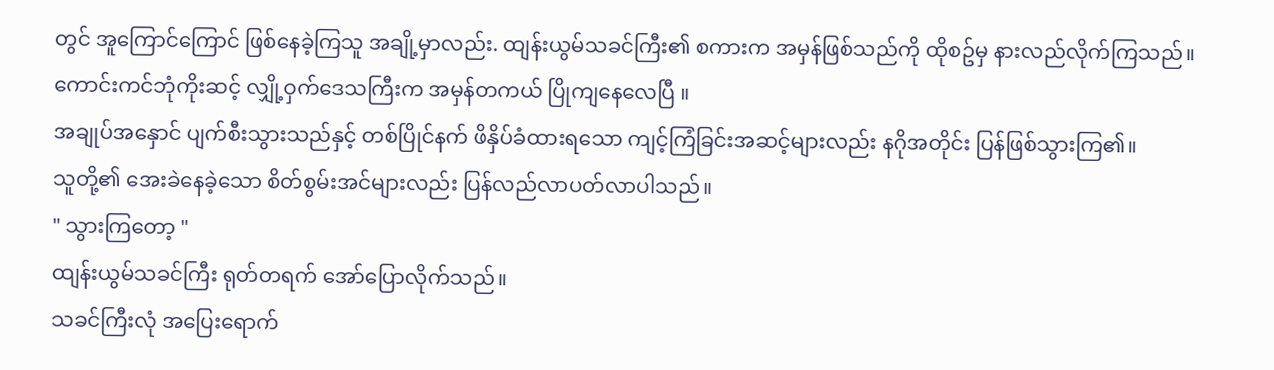တွင် အူကြောင်ကြောင် ဖြစ်နေခဲ့ကြသူ အချို့မှာလည်း. ထျန်းယွမ်သခင်ကြီး၏ စကားက အမှန်ဖြစ်သည်ကို ထိုစဥ်မှ နားလည်လိုက်ကြသည်။
ကောင်းကင်ဘုံကိုးဆင့် လျှို့ဝှက်ဒေသကြီးက အမှန်တကယ် ပြိုကျနေလေပြီ ။
အချုပ်အနှောင် ပျက်စီးသွားသည်နှင့် တစ်ပြိုင်နက် ဖိနှိပ်ခံထားရသော ကျင့်ကြံခြင်းအဆင့်များလည်း နဂိုအတိုင်း ပြန်ဖြစ်သွားကြ၏။
သူတို့၏ အေးခဲနေခဲ့သော စိတ်စွမ်းအင်များလည်း ပြန်လည်လာပတ်လာပါသည်။
" သွားကြတော့ "
ထျန်းယွမ်သခင်ကြီး ရုတ်တရက် အော်ပြောလိုက်သည်။
သခင်ကြီးလုံ အပြေးရောက်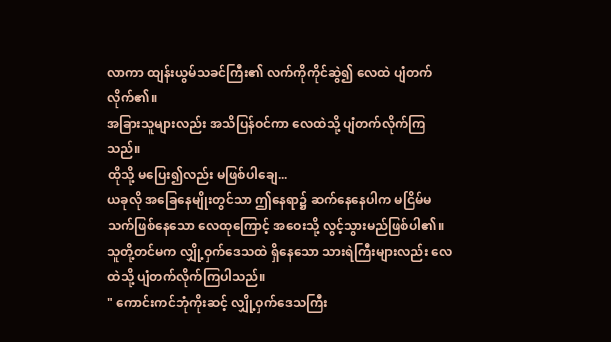လာကာ ထျန်းယွမ်သခင်ကြီး၏ လက်ကိုကိုင်ဆွဲ၍ လေထဲ ပျံတက်လိုက်၏။
အခြားသူများလည်း အသိပြန်ဝင်ကာ လေထဲသို့ ပျံတက်လိုက်ကြသည်။
ထိုသို့ မပြေး၍လည်း မဖြစ်ပါချေ...
ယခုလို အခြေနေမျိုးတွင်သာ ဤနေရာ၌ ဆက်နေနေပါက မငြိမ်မသက်ဖြစ်နေသော လေထုကြောင့် အဝေးသို့ လွင့်သွားမည်ဖြစ်ပါ၏။
သူတို့တင်မက လျှို့ဝှက်ဒေသထဲ ရှိနေသော သားရဲကြီးများလည်း လေထဲသို့ ပျံတက်လိုက်ကြပါသည်။
" ကောင်းကင်ဘုံကိုးဆင့် လျှို့ဝှက်ဒေသကြီး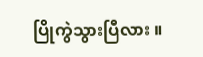ပြိုကွဲသွားပြီလား ။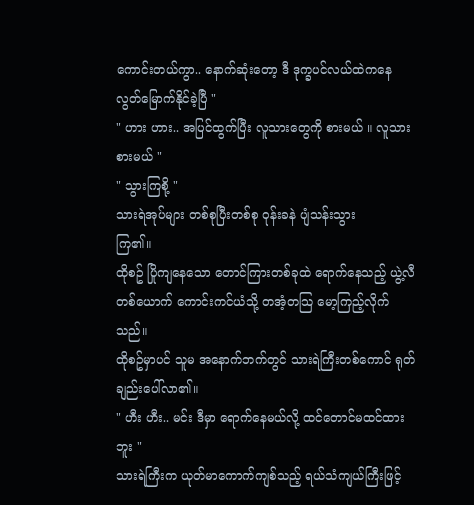ကောင်းတယ်ကွာ.. နောက်ဆုံးတော့ ဒီ ဒုက္ခပင်လယ်ထဲကနေ လွတ်မြောက်နိုင်ခဲ့ပြီ "
" ဟား ဟား.. အပြင်ထွက်ပြီး လူသားတွေကို စားမယ် ။ လူသားစားမယ် "
" သွားကြစို့ "
သားရဲအုပ်များ တစ်စုပြီးတစ်စု ဝုန်းခနဲ ပျံသန်းသွား
ကြ၏။
ထိုစဥ် ပြိုကျနေသော တောင်ကြားတစ်ခုထဲ ရောက်နေသည့် ယွဲ့လီတစ်ယောက် ကောင်းကင်ယံသို့ တအံ့တသြ မော့ကြည့်လိုက်သည်။
ထိုစဥ်မှာပင် သူမ အနောက်ဘက်တွင် သားရဲကြီးတစ်ကောင် ရုတ်ချည်းပေါ်လာ၏။
" ဟီး ဟီး.. မင်း ဒီမှာ ရောက်နေမယ်လို့ ထင်တောင်မထင်ထားဘူး "
သားရဲကြီးက ယုတ်မာကောက်ကျစ်သည့် ရယ်သံကျယ်ကြီးဖြင့်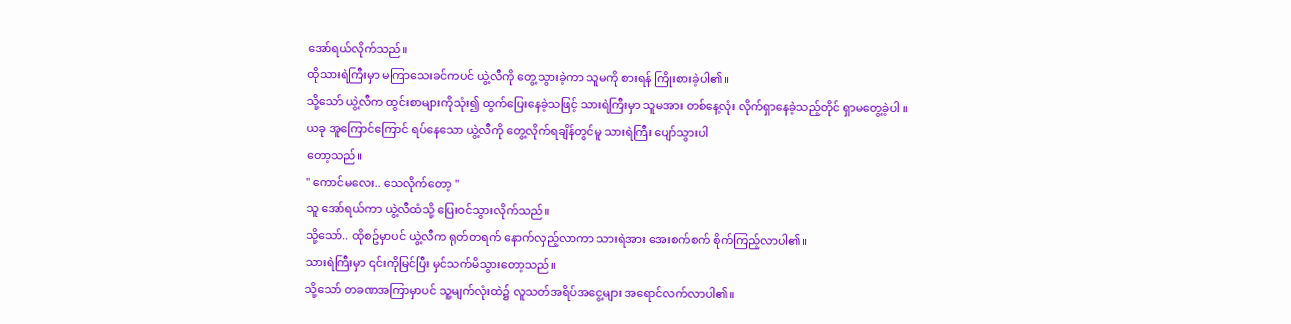အော်ရယ်လိုက်သည်။
ထိုသားရဲကြီးမှာ မကြာသေးခင်ကပင် ယွဲ့လီကို တွေ့သွားခဲ့ကာ သူမကို စားရန် ကြိုးစားခဲ့ပါ၏။
သို့သော် ယွဲ့လီက ထွင်းစာများကိုသုံး၍ ထွက်ပြေးနေခဲ့သဖြင့် သားရဲကြီးမှာ သူမအား တစ်နေ့လုံး လိုက်ရှာနေခဲ့သည့်တိုင် ရှာမတွေ့ခဲ့ပါ ။
ယခု အူကြောင်ကြောင် ရပ်နေသော ယွဲ့လီကို တွေ့လိုက်ရချိန်တွင်မူ သားရဲကြီး ပျော်သွားပါ
တော့သည်။
" ကောင်မလေး.. သေလိုက်တော့ "
သူ အော်ရယ်ကာ ယွဲ့လီထံသို့ ပြေးဝင်သွားလိုက်သည်။
သို့သော်.. ထိုစဥ်မှာပင် ယွဲ့လီက ရုတ်တရက် နောက်လှည့်လာကာ သားရဲအား အေးစက်စက် စိုက်ကြည့်လာပါ၏။
သားရဲကြီးမှာ ၎င်းကိုမြင်ပြီး မှင်သက်မိသွားတော့သည်။
သို့သော် တခဏအကြာမှာပင် သူ့မျက်လုံးထဲ၌ လူသတ်အရိပ်အငွေ့များ အရောင်လက်လာပါ၏။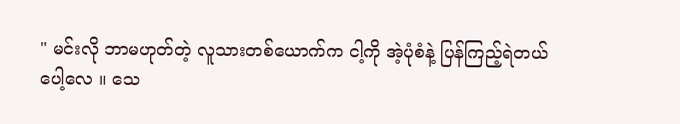" မင်းလို ဘာမဟုတ်တဲ့ လူသားတစ်ယောက်က ငါ့ကို အဲ့ပုံစံနဲ့ ပြန်ကြည့်ရဲတယ်ပေါ့လေ ။ သေ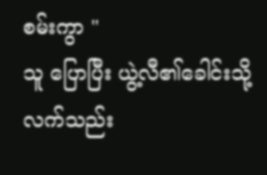စမ်းကွာ "
သူ ပြောပြီး ယွဲ့လီ၏ခေါင်းသို့ လက်သည်း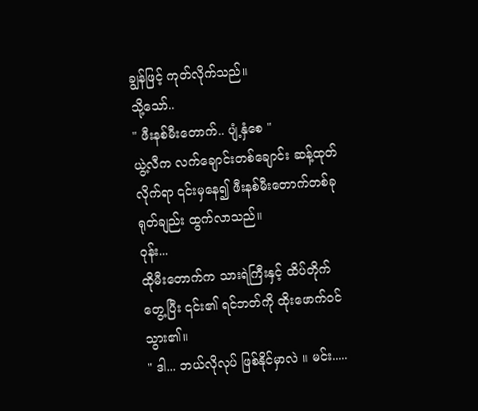ချွန်ဖြင့် ကုတ်လိုက်သည်။
သို့သော်..
" ဖီးနစ်မီးတောက်.. ပျံ့နှံစေ "
ယွဲ့လီက လက်ချောင်းတစ်ချောင်း ဆန့်ထုတ်လိုက်ရာ ၎င်းမှနေ၍ ဖီးနစ်မီးတောက်တစ်ခု ရုတ်ချည်း ထွက်လာသည်။
ဝုန်း...
ထိုမီးတောက်က သားရဲကြီးနှင့် ထိပ်တိုက်တွေ့ပြီး ၎င်း၏ ရင်ဘတ်ကို ထိုးဖောက်ဝင်သွား၏။
" ဒါ... ဘယ်လိုလုပ် ဖြစ်နိုင်မှာလဲ ။ မင်း.....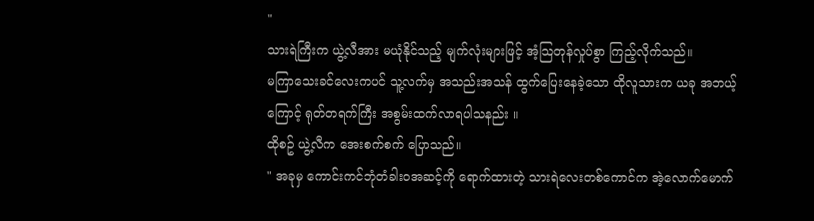"
သားရဲကြီးက ယွဲ့လီအား မယုံနိုင်သည့် မျက်လုံးများဖြင့် အံ့သြတုန်လှုပ်စွာ ကြည့်လိုက်သည်။
မကြာသေးခင်လေးကပင် သူ့လက်မှ အသည်းအသန် ထွက်ပြေးနေခဲ့သော ထိုလူသားက ယခု အဘယ့်ကြောင့် ရုတ်တရက်ကြီး အစွမ်းထက်လာရပါသနည်း ။
ထိုစဥ် ယွဲ့လီက အေးစက်စက် ပြောသည်။
" အခုမှ ကောင်းကင်ဘုံတံခါးဝအဆင့်ကို ရောက်ထားတဲ့ သားရဲလေးတစ်ကောင်က အဲ့လောက်မောက်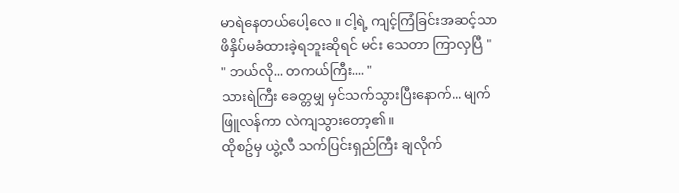မာရဲနေတယ်ပေါ့လေ ။ ငါ့ရဲ့ ကျင့်ကြံခြင်းအဆင့်သာ ဖိနှိပ်မခံထားခဲ့ရဘူးဆိုရင် မင်း သေတာ ကြာလှပြီ "
" ဘယ်လို... တကယ်ကြီး.... "
သားရဲကြီး ခေတ္တမျှ မှင်သက်သွားပြီးနောက်... မျက်ဖြူလန်ကာ လဲကျသွားတော့၏။
ထိုစဥ်မှ ယွဲ့လီ သက်ပြင်းရှည်ကြီး ချလိုက်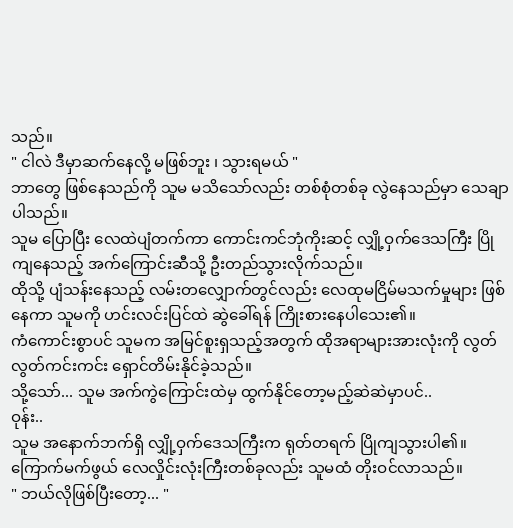သည်။
" ငါလဲ ဒီမှာဆက်နေလို့ မဖြစ်ဘူး ၊ သွားရမယ် "
ဘာတွေ ဖြစ်နေသည်ကို သူမ မသိသော်လည်း တစ်စုံတစ်ခု လွဲနေသည်မှာ သေချာပါသည်။
သူမ ပြောပြီး လေထဲပျံတက်ကာ ကောင်းကင်ဘုံကိုးဆင့် လျှို့ဝှက်ဒေသကြီး ပြိုကျနေသည့် အက်ကြောင်းဆီသို့ ဦးတည်သွားလိုက်သည်။
ထိုသို့ ပျံသန်းနေသည့် လမ်းတလျှောက်တွင်လည်း လေထုမငြိမ်မသက်မှုများ ဖြစ်နေကာ သူမကို ဟင်းလင်းပြင်ထဲ ဆွဲခေါ်ရန် ကြိုးစားနေပါသေး၏။
ကံကောင်းစွာပင် သူမက အမြင်စူးရှသည့်အတွက် ထိုအရာများအားလုံးကို လွတ်လွတ်ကင်းကင်း ရှောင်တိမ်းနိုင်ခဲ့သည်။
သို့သော်... သူမ အက်ကွဲကြောင်းထဲမှ ထွက်နိုင်တော့မည့်ဆဲဆဲမှာပင်..
ဝုန်း..
သူမ အနောက်ဘက်ရှိ လျှို့ဝှက်ဒေသကြီးက ရုတ်တရက် ပြိုကျသွားပါ၏။
ကြောက်မက်ဖွယ် လေလှိုင်းလုံးကြီးတစ်ခုလည်း သူမထံ တိုးဝင်လာသည်။
" ဘယ်လိုဖြစ်ပြီးတော့... "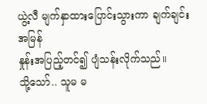ယွဲ့လီ မျက်နှာထားပြောင်းသွားကာ ချက်ချင်း အမြန်
နှုန်းအပြည့်တင်၍ ပျံသန်းလိုက်သည်။
သို့သော်.. သူမ မ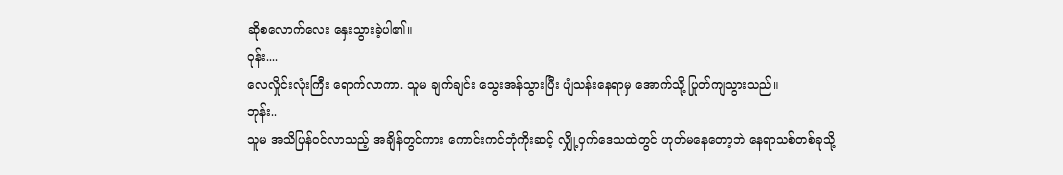ဆိုစလောက်လေး နှေးသွားခဲ့ပါ၏။
ဝုန်း....
လေလှိုင်းလုံးကြီး ရောက်လာကာ. သူမ ချက်ချင်း သွေးအန်သွားပြီး ပျံသန်းနေရာမှ အောက်သို့ ပြုတ်ကျသွားသည်။
ဘုန်း..
သူမ အသိပြန်ဝင်လာသည့် အချိန်တွင်ကား ကောင်းကင်ဘုံကိုးဆင့် လျှို့ဝှက်ဒေသထဲတွင် ဟုတ်မနေတော့ဘဲ နေရာသစ်တစ်ခုသို့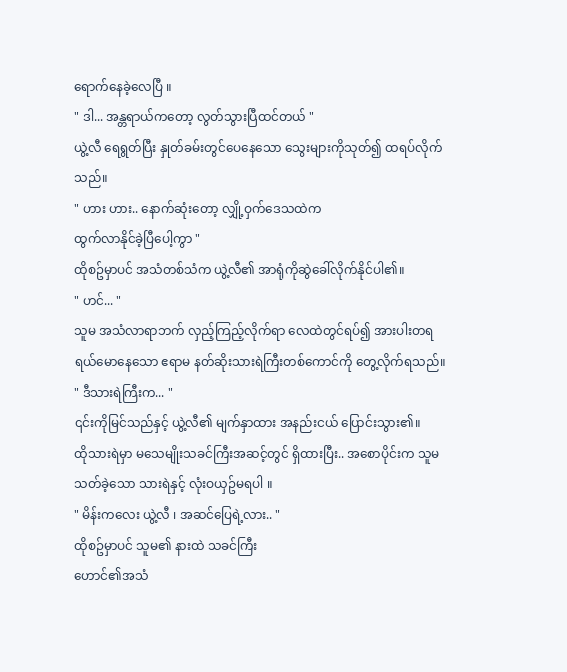ရောက်နေခဲ့လေပြီ ။
" ဒါ... အန္တရာယ်ကတော့ လွတ်သွားပြီထင်တယ် "
ယွဲ့လီ ရေရွတ်ပြီး နှုတ်ခမ်းတွင်ပေနေသော သွေးများကိုသုတ်၍ ထရပ်လိုက်သည်။
" ဟား ဟား.. နောက်ဆုံးတော့ လျှို့ဝှက်ဒေသထဲက
ထွက်လာနိုင်ခဲ့ပြီပေါ့ကွာ "
ထိုစဥ်မှာပင် အသံတစ်သံက ယွဲ့လီ၏ အာရုံကိုဆွဲခေါ်လိုက်နိုင်ပါ၏။
" ဟင်... "
သူမ အသံလာရာဘက် လှည့်ကြည့်လိုက်ရာ လေထဲတွင်ရပ်၍ အားပါးတရ ရယ်မောနေသော ဧရာမ နတ်ဆိုးသားရဲကြီးတစ်ကောင်ကို တွေ့လိုက်ရသည်။
" ဒီသားရဲကြီးက... "
၎င်းကိုမြင်သည်နှင့် ယွဲ့လီ၏ မျက်နှာထား အနည်းငယ် ပြောင်းသွား၏။
ထိုသားရဲမှာ မသေမျိုးသခင်ကြီးအဆင့်တွင် ရှိထားပြီး.. အစောပိုင်းက သူမ သတ်ခဲ့သော သားရဲနှင့် လုံးဝယှဥ်မရပါ ။
" မိန်းကလေး ယွဲ့လီ ၊ အဆင်ပြေရဲ့လား.. "
ထိုစဥ်မှာပင် သူမ၏ နားထဲ သခင်ကြီး
ဟောင်၏အသံ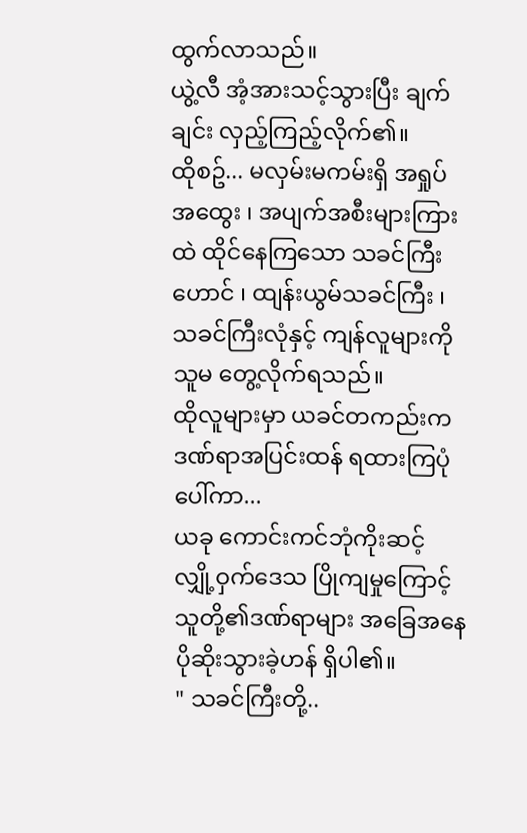ထွက်လာသည်။
ယွဲ့လီ အံ့အားသင့်သွားပြီး ချက်ချင်း လှည့်ကြည့်လိုက်၏။
ထိုစဥ်... မလှမ်းမကမ်းရှိ အရှုပ်အထွေး ၊ အပျက်အစီးများကြားထဲ ထိုင်နေကြသော သခင်ကြီးဟောင် ၊ ထျန်းယွမ်သခင်ကြီး ၊ သခင်ကြီးလုံနှင့် ကျန်လူများကို သူမ တွေ့လိုက်ရသည်။
ထိုလူများမှာ ယခင်တကည်းက ဒဏ်ရာအပြင်းထန် ရထားကြပုံပေါ်ကာ...
ယခု ကောင်းကင်ဘုံကိုးဆင့် လျှို့ဝှက်ဒေသ ပြိုကျမှုကြောင့် သူတို့၏ဒဏ်ရာများ အခြေအနေပိုဆိုးသွားခဲ့ဟန် ရှိပါ၏။
" သခင်ကြီးတို့..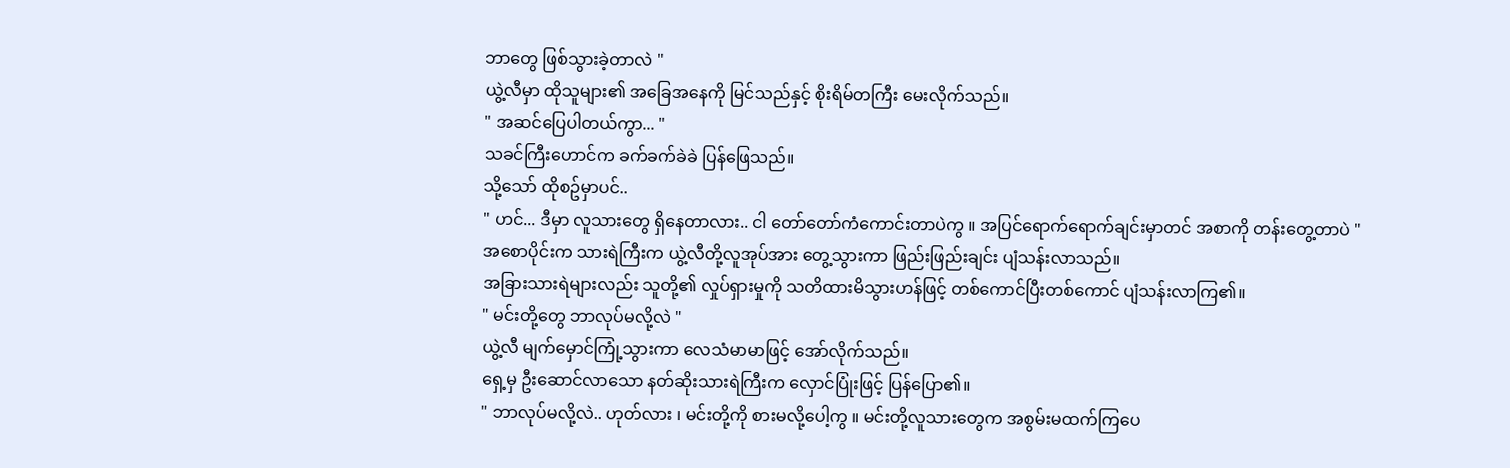ဘာတွေ ဖြစ်သွားခဲ့တာလဲ "
ယွဲ့လီမှာ ထိုသူများ၏ အခြေအနေကို မြင်သည်နှင့် စိုးရိမ်တကြီး မေးလိုက်သည်။
" အဆင်ပြေပါတယ်ကွာ... "
သခင်ကြီးဟောင်က ခက်ခက်ခဲခဲ ပြန်ဖြေသည်။
သို့သော် ထိုစဥ်မှာပင်..
" ဟင်... ဒီမှာ လူသားတွေ ရှိနေတာလား.. ငါ တော်တော်ကံကောင်းတာပဲကွ ။ အပြင်ရောက်ရောက်ချင်းမှာတင် အစာကို တန်းတွေ့တာပဲ "
အစောပိုင်းက သားရဲကြီးက ယွဲ့လီတို့လူအုပ်အား တွေ့သွားကာ ဖြည်းဖြည်းချင်း ပျံသန်းလာသည်။
အခြားသားရဲများလည်း သူတို့၏ လှုပ်ရှားမှုကို သတိထားမိသွားဟန်ဖြင့် တစ်ကောင်ပြီးတစ်ကောင် ပျံသန်းလာကြ၏။
" မင်းတို့တွေ ဘာလုပ်မလို့လဲ "
ယွဲ့လီ မျက်မှောင်ကြုံ့သွားကာ လေသံမာမာဖြင့် အော်လိုက်သည်။
ရှေ့မှ ဦးဆောင်လာသော နတ်ဆိုးသားရဲကြီးက လှောင်ပြုံးဖြင့် ပြန်ပြော၏။
" ဘာလုပ်မလို့လဲ.. ဟုတ်လား ၊ မင်းတို့ကို စားမလို့ပေါ့ကွ ။ မင်းတို့လူသားတွေက အစွမ်းမထက်ကြပေ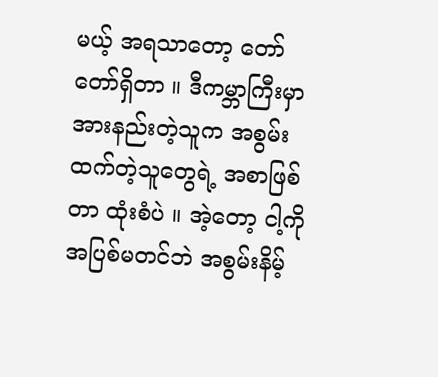မယ့် အရသာတော့ တော်တော်ရှိတာ ။ ဒီကမ္ဘာကြီးမှာ အားနည်းတဲ့သူက အစွမ်းထက်တဲ့သူတွေရဲ့ အစာဖြစ်တာ ထုံးစံပဲ ။ အဲ့တော့ ငါ့ကို အပြစ်မတင်ဘဲ အစွမ်းနိမ့်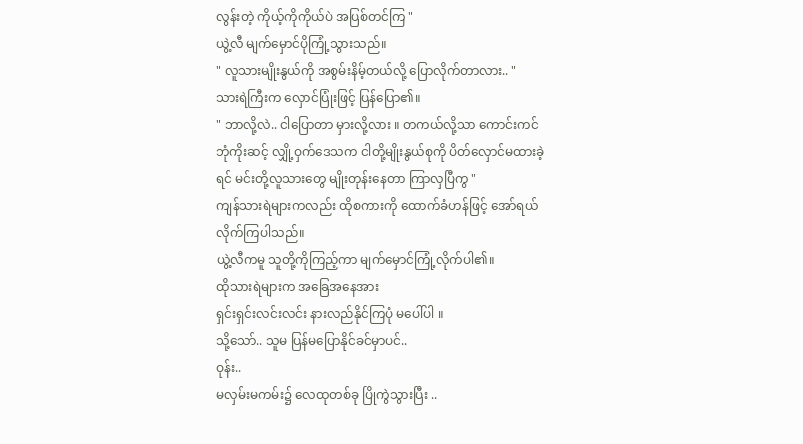လွန်းတဲ့ ကိုယ့်ကိုကိုယ်ပဲ အပြစ်တင်ကြ "
ယွဲ့လီ မျက်မှောင်ပိုကြုံ့သွားသည်။
" လူသားမျိုးနွယ်ကို အစွမ်းနိမ့်တယ်လို့ ပြောလိုက်တာလား.. "
သားရဲကြီးက လှောင်ပြုံးဖြင့် ပြန်ပြော၏။
" ဘာလို့လဲ.. ငါပြောတာ မှားလို့လား ။ တကယ်လို့သာ ကောင်းကင်ဘုံကိုးဆင့် လျှို့ဝှက်ဒေသက ငါတို့မျိုးနွယ်စုကို ပိတ်လှောင်မထားခဲ့ရင် မင်းတို့လူသားတွေ မျိုးတုန်းနေတာ ကြာလှပြီကွ "
ကျန်သားရဲများကလည်း ထိုစကားကို ထောက်ခံဟန်ဖြင့် အော်ရယ်လိုက်ကြပါသည်။
ယွဲ့လီကမူ သူတို့ကိုကြည့်ကာ မျက်မှောင်ကြုံ့လိုက်ပါ၏။
ထိုသားရဲများက အခြေအနေအား
ရှင်းရှင်းလင်းလင်း နားလည်နိုင်ကြပုံ မပေါ်ပါ ။
သို့သော်.. သူမ ပြန်မပြောနိုင်ခင်မှာပင်..
ဝုန်း..
မလှမ်းမကမ်း၌ လေထုတစ်ခု ပြိုကွဲသွားပြီး ..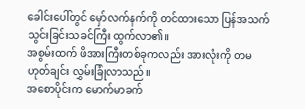ခေါင်းပေါ်တွင် မှော်လက်နက်ကို တင်ထားသော ပြန်အသက်သွင်းခြင်းသခင်ကြီး ထွက်လာ၏။
အစွမ်းထက် ဖိအားကြီးတစ်ခုကလည်း အားလုံးကို တမဟုတ်ချင်း လွှမ်းခြုံလာသည်။
အစောပိုင်းက မောက်မာခက်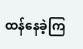ထန်နေခဲ့ကြ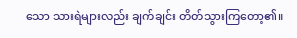သော သားရဲများလည်း ချက်ချင်း တိတ်သွားကြတော့၏။